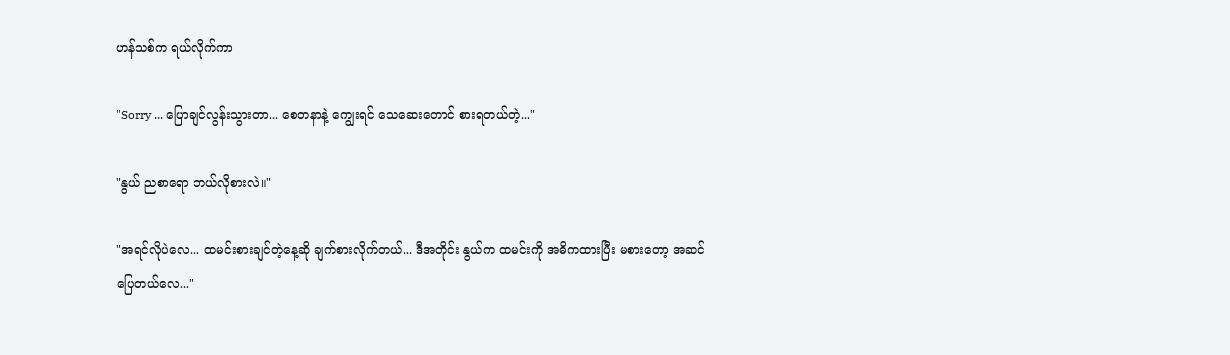ဟန်သစ်က ရယ်လိုက်ကာ

"Sorry ... ပြောချင်လွန်းသွားတာ... စေတနာနဲ့ ကျွေးရင် သေဆေးတောင် စားရတယ်တဲ့..."

"နွယ် ညစာရော ဘယ်လိုစားလဲ။"

"အရင်လိုပဲလေ... ထမင်းစားချင်တဲ့နေ့ဆို ချက်စားလိုက်တယ်... ဒီအတိုင်း နွယ်က ထမင်းကို အဓိကထားပြီး မစားတော့ အဆင်ပြေတယ်လေ..."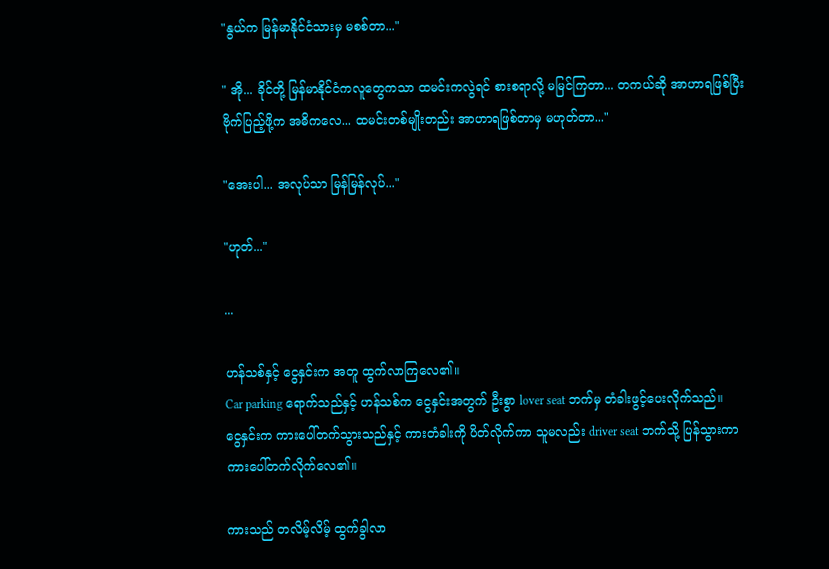"နွယ်က မြန်မာနိုင်ငံသားမှ မစစ်တာ..."

" အို... ခိုင်တို့ မြန်မာနိုင်ငံကလူတွေကသာ ထမင်းကလွဲရင် စားစရာလို့ မမြင်ကြတာ... တကယ်ဆို အာဟာရဖြစ်ပြီး ဗိုက်ပြည့်ဖို့က အဓိကလေ... ထမင်းတစ်မျိုးတည်း အာဟာရဖြစ်တာမှ မဟုတ်တာ..."

"အေးပါ... အလုပ်သာ မြန်မြန်လုပ်..."

"ဟုတ်..."

...

ဟန်သစ်နှင့် ငွေနှင်းက အတူ ထွက်လာကြလေ၏။
Car parking ရောက်သည်နှင့် ဟန်သစ်က ငွေနှင်းအတွက် ဦးစွာ lover seat ဘက်မှ တံခါးဖွင့်ပေးလိုက်သည်။
ငွေနှင်းက ကားပေါ်တက်သွားသည်နှင့် ကားတံခါးကို ပိတ်လိုက်ကာ သူမလည်း driver seat ဘက်သို့ ပြန်သွားကာ ကားပေါ်တက်လိုက်လေ၏။

ကားသည် တလိမ့်လိမ့် ထွက်ခွါလာ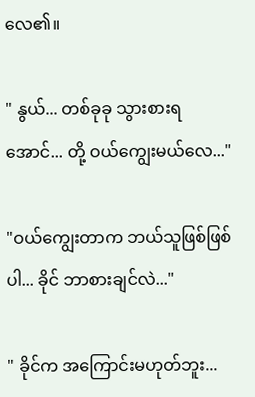လေ၏။

" နွယ်... တစ်ခုခု သွားစားရအောင်... တို့ ဝယ်ကျွေးမယ်လေ..."

"ဝယ်ကျွေးတာက ဘယ်သူဖြစ်ဖြစ်ပါ... ခိုင် ဘာစားချင်လဲ..."

" ခိုင်က အကြောင်းမဟုတ်ဘူး...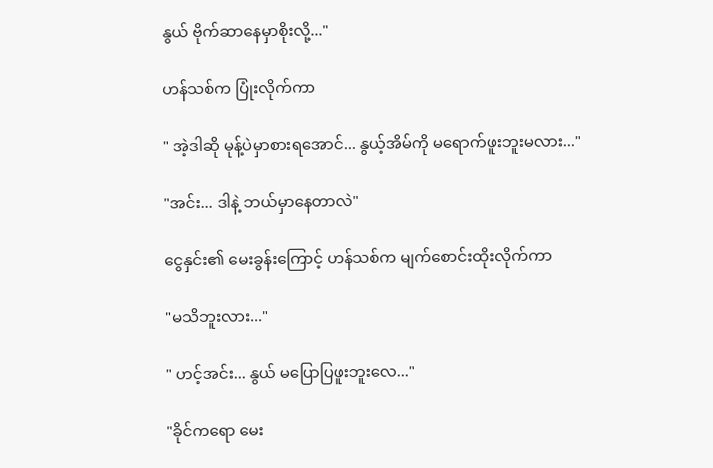နွယ် ဗိုက်ဆာနေမှာစိုးလို့..."

ဟန်သစ်က ပြုံးလိုက်ကာ

" အဲ့ဒါဆို မုန့်ပဲမှာစားရအောင်... နွယ့်အိမ်ကို မရောက်ဖူးဘူးမလား..."

"အင်း... ဒါနဲ့ ဘယ်မှာနေတာလဲ"

ငွေနှင်း၏ မေးခွန်းကြောင့် ဟန်သစ်က မျက်စောင်းထိုးလိုက်ကာ

"မသိဘူးလား..."

" ဟင့်အင်း... နွယ် မပြောပြဖူးဘူးလေ..."

"ခိုင်ကရော မေး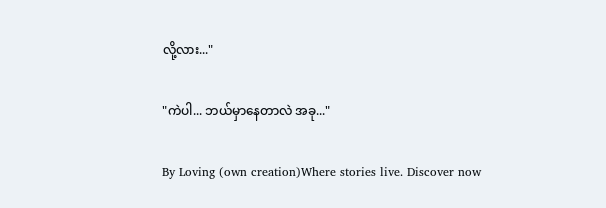လို့လား..."

"ကဲပါ... ဘယ်မှာနေတာလဲ အခု..."

By Loving (own creation)Where stories live. Discover now